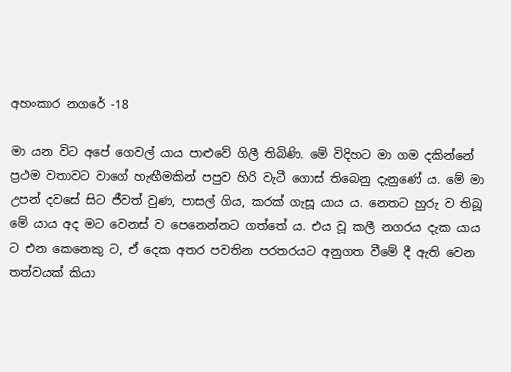අහංකාර නගරේ -18

මා යන විට අපේ ගෙවල් යාය පාළුවේ ගිලී තිබිණි. මේ විදිහට මා ගම දකින්නේ ප්‍රථම වතාවට වාගේ හැඟීමකින් පපුව හිරි වැටී ගොස් තිබෙනු දැනුණේ ය. මේ මා උපන් දවසේ සිට ජීවත් වුණ, පාසල් ගිය, කරක් ගැසූ යාය ය. නෙතට හුරු ව තිබූ මේ යාය අද මට වෙනස් ව පෙනෙන්නට ගත්තේ ය. එය වූ කලී නගරය දැක යාය ට එන කෙනෙකු ට, ඒ දෙක අතර පවතින පරතරයට අනුගත වීමේ දී ඇති වෙන තත්වයක් කියා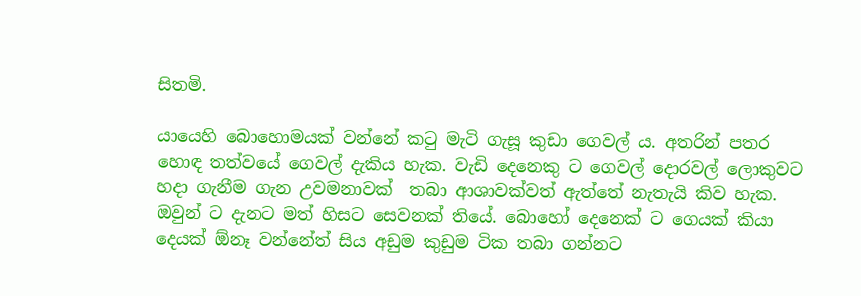සිතමි.

යායෙහි බොහොමයක් වන්නේ කටු මැටි ගැසූ කුඩා ගෙවල් ය. අතරින් පතර හොඳ තත්වයේ ගෙවල් දැකිය හැක. වැඩි දෙනෙකු ට ගෙවල් දොරවල් ලොකුවට හදා ගැනීම ගැන උවමනාවක්  තබා ආශාවක්වත් ඇත්තේ නැතැයි කිව හැක. ඔවුන් ට දැනට මත් හිසට සෙවනක් තියේ. බොහෝ දෙනෙක් ට ගෙයක් කියා දෙයක් ඕනෑ වන්නේත් සිය අඩුම කුඩුම ටික තබා ගන්නට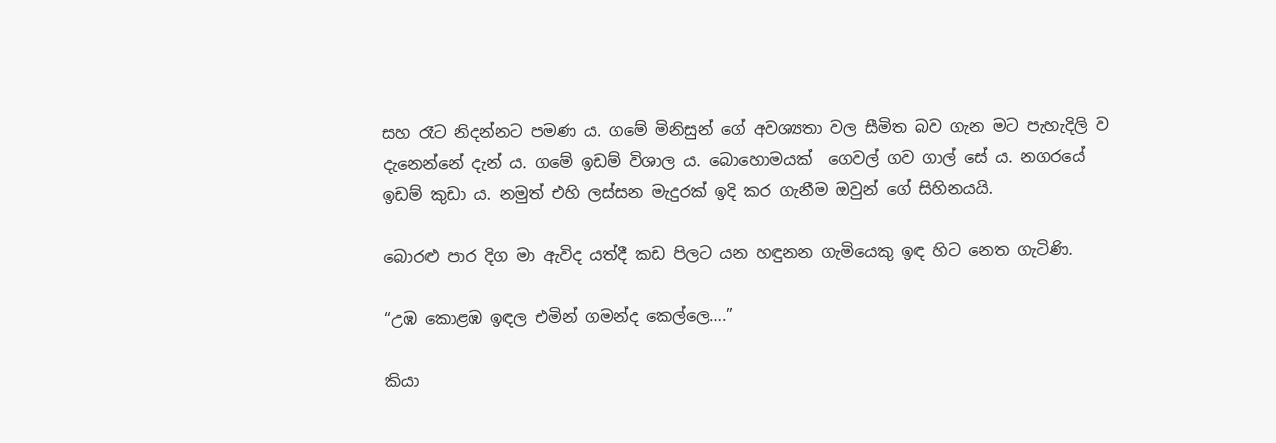සහ රෑට නිදන්නට පමණ ය. ගමේ මිනිසුන් ගේ අවශ්‍යතා වල සීමිත බව ගැන මට පැහැදිලි ව දැනෙන්නේ දැන් ය. ගමේ ඉඩම් විශාල ය. බොහොමයක්  ගෙවල් ගව ගාල් සේ ය. නගරයේ ඉඩම් කුඩා ය. නමුත් එහි ලස්සන මැදුරක් ඉදි කර ගැනීම ඔවුන් ගේ සිහිනයයි.

බොරළු පාර දිග මා ඇවිද යත්දී කඩ පිලට යන හඳුනන ගැමියෙකු ඉඳ හිට නෙත ගැටිණි.

“උඹ කොළඹ ඉඳල එමින් ගමන්ද කෙල්ලෙ….”

කියා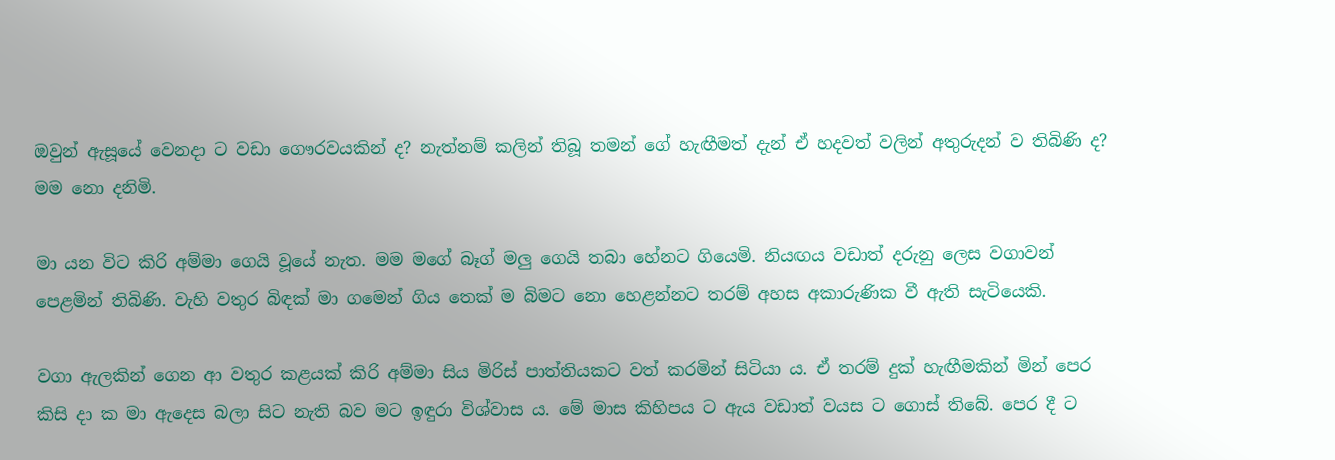ඔවුන් ඇසූයේ වෙනදා ට වඩා ගෞරවයකින් ද? නැත්නම් කලින් තිබූ තමන් ගේ හැඟීමත් දැන් ඒ හදවත් වලින් අතුරුදන් ව තිබිණි ද? මම නො දනිමි.

මා යන විට කිරි අම්මා ගෙයි වූයේ නැත. මම මගේ බෑග් මලු ගෙයි තබා හේනට ගියෙමි. නියඟය වඩාත් දරුනු ලෙස වගාවන් පෙළමින් තිබිණි. වැහි වතුර බිඳක් මා ගමෙන් ගිය තෙක් ම බිමට නො හෙළන්නට තරම් අහස අකාරුණික වී ඇති සැටියෙකි.

වගා ඇලකින් ගෙන ආ වතුර කළයක් කිරි අම්මා සිය මිරිස් පාත්තියකට වත් කරමින් සිටියා ය. ඒ තරම් දුක් හැඟීමකින් මින් පෙර කිසි දා ක මා ඇදෙස බලා සිට නැති බව මට ඉඳුරා විශ්වාස ය. මේ මාස කිහිපය ට ඇය වඩාත් වයස ට ගොස් තිබේ. පෙර දී ට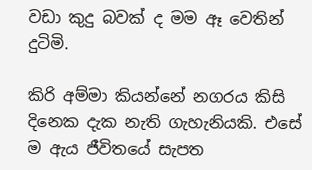වඩා කුදු බවක් ද මම ඈ වෙතින් දුටිමි.

කිරි අම්මා කියන්නේ නගරය කිසි දිනෙක දැක නැති ගැහැනියකි. එසේ ම ඇය ජීවිතයේ සැපත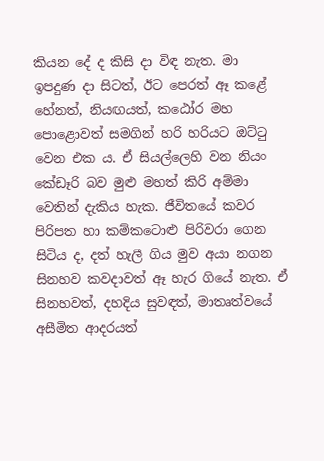කියන දේ ද කිසි දා විඳ නැත. මා ඉපදුණ දා සිටත්, ඊට පෙරත් ඈ කළේ හේනත්, නියඟයත්, කඨෝර මහ පොළොවත් සමගින් හරි හරියට ඔට්ටු වෙන එක ය. ඒ සියල්ලෙහි වන නියං කේඩෑරි බව මුළු මහත් කිරි අම්මා වෙතින් දැකිය හැක. ජීවිතයේ කවර පිරිපත හා කම්කටොළු පිරිවරා ගෙන සිටිය ද, දත් හැලී ගිය මුව අයා නගන සිනහව කවදාවත් ඈ හැර ගියේ නැත. ඒ සිනහවත්, දහදිය සුවඳත්, මාතෘත්වයේ අසීමිත ආදරයත්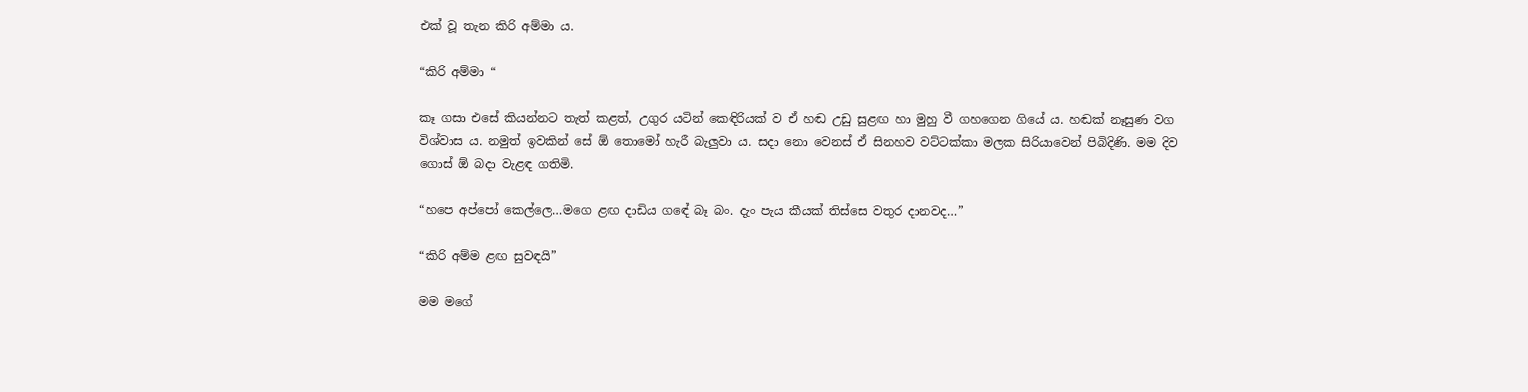එක් වූ තැන කිරි අම්මා ය.

“කිරි අම්මා “

කෑ ගසා එසේ කියන්නට තැත් කළත්, උගුර යටින් කෙඳිරියක් ව ඒ හඬ උඩු සුළඟ හා මුහු වී ගහගෙන ගියේ ය. හඬක් නෑසුණ වග විශ්වාස ය. නමුත් ඉවකින් සේ ඕ තොමෝ හැරී බැලුවා ය. සදා නො වෙනස් ඒ සිනහව වට්ටක්කා මලක සිරියාවෙන් පිබිදිණි. මම දිව ගොස් ඕ බදා වැළඳ ගතිමි.

“හපෙ අප්පෝ කෙල්ලෙ…මගෙ ළඟ දාඩිය ගඳේ බෑ බං. දැං පැය කීයක් තිස්සෙ වතුර දානවද…”

“කිරි අම්ම ළඟ සුවඳයි”

මම මගේ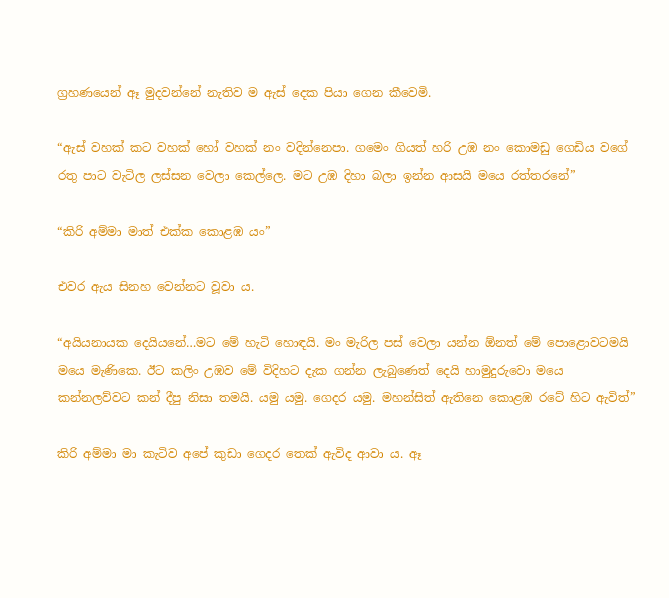ග්‍රහණයෙන් ඈ මුදවන්නේ නැතිව ම ඇස් දෙක පියා ගෙන කීවෙමි.

“ඇස් වහක් කට වහක් හෝ වහක් නං වදින්නෙපා. ගමෙං ගියත් හරි උඹ නං කොමඩු ගෙඩිය වගේ රතු පාට වැටිල ලස්සන වෙලා කෙල්ලෙ. මට උඹ දිහා බලා ඉන්න ආසයි මයෙ රත්තරනේ”

“කිරි අම්මා මාත් එක්ක කොළඹ යං”

එවර ඇය සිනහ වෙන්නට වූවා ය.

“අයියනායක දෙයියනේ…මට මේ හැටි හොඳයි. මං මැරිල පස් වෙලා යන්න ඕනත් මේ පොළොවටමයි මයෙ මැණිකෙ. ඊට කලිං උඹව මේ විදිහට දැක ගන්න ලැබුණෙත් දෙයි හාමුදුරුවො මයෙ කන්නලව්වට කන් දීපු නිසා තමයි. යමු යමු. ගෙදර යමු. මහන්සිත් ඇතිනෙ කොළඹ රටේ හිට ඇවිත්”

කිරි අම්මා මා කැටිව අපේ කුඩා ගෙදර තෙක් ඇවිද ආවා ය. ඈ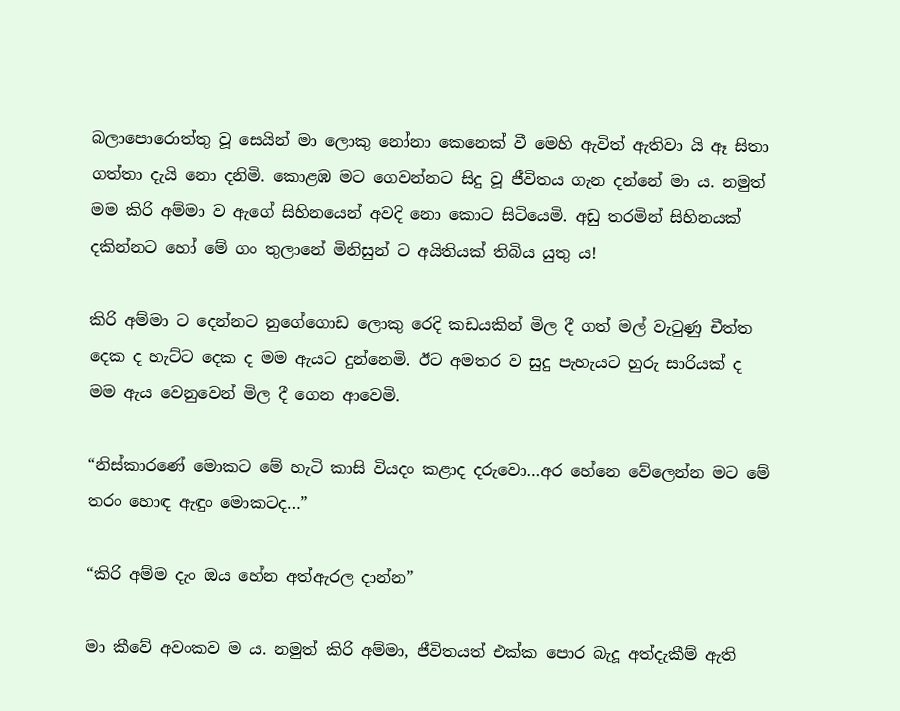බලාපොරොත්තු වූ සෙයින් මා ලොකු නෝනා කෙනෙක් වී මෙහි ඇවිත් ඇතිවා යි ඈ සිතා ගත්තා දැයි නො දනිමි. කොළඹ මට ගෙවන්නට සිදු වූ ජීවිතය ගැන දන්නේ මා ය. නමුත් මම කිරි අම්මා ව ඇගේ සිහිනයෙන් අවදි නො කොට සිටියෙමි. අඩු තරමින් සිහිනයක් දකින්නට හෝ මේ ගං තුලානේ මිනිසුන් ට අයිතියක් තිබිය යුතු ය!

කිරි අම්මා ට දෙන්නට නුගේගොඩ ලොකු රෙදි කඩයකින් මිල දී ගත් මල් වැටුණු චීත්ත දෙක ද හැට්ට දෙක ද මම ඇයට දුන්නෙමි. ඊට අමතර ව සුදු පැහැයට හුරු සාරියක් ද මම ඇය වෙනුවෙන් මිල දී ගෙන ආවෙමි.

“නිස්කාරණේ මොකට මේ හැටි කාසි වියදං කළාද දරුවො…අර හේනෙ වේලෙන්න මට මේ තරං හොඳ ඇඳුං මොකටද…”

“කිරි අම්ම දැං ඔය හේන අත්ඇරල දාන්න”

මා කීවේ අවංකව ම ය. නමුත් කිරි අම්මා, ජීවිතයත් එක්ක පොර බැදූ අත්දැකීම් ඇති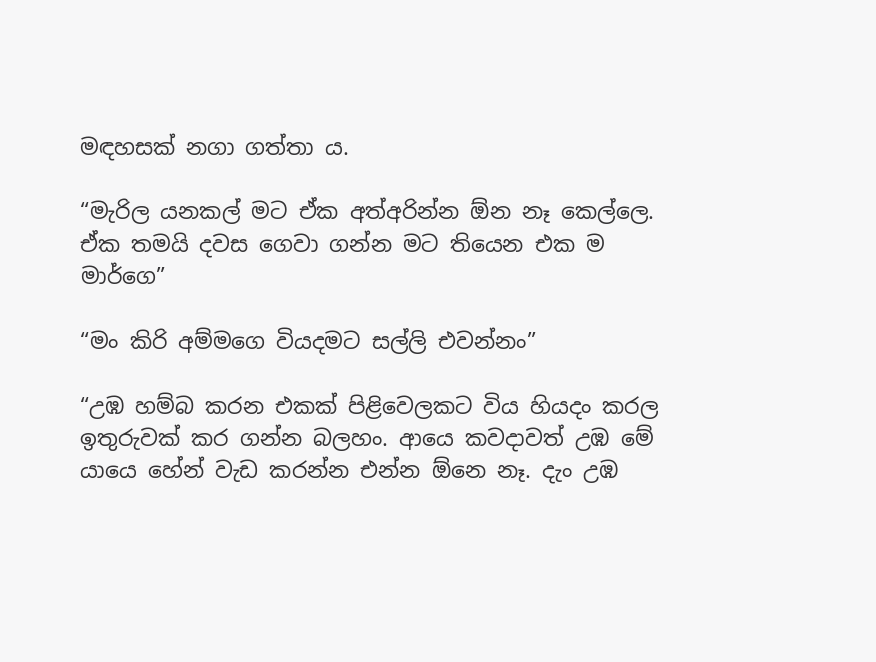මඳහසක් නගා ගත්තා ය.

“මැරිල යනකල් මට ඒක අත්අරින්න ඕන නෑ කෙල්ලෙ. ඒක තමයි දවස ගෙවා ගන්න මට තියෙන එක ම මාර්ගෙ”

“මං කිරි අම්මගෙ වියදමට සල්ලි එවන්නං”

“උඹ හම්බ කරන එකක් පිළිවෙලකට විය හියදං කරල ඉතුරුවක් කර ගන්න බලහං. ආයෙ කවදාවත් උඹ මේ යායෙ හේන් වැඩ කරන්න එන්න ඕනෙ නෑ. දැං උඹ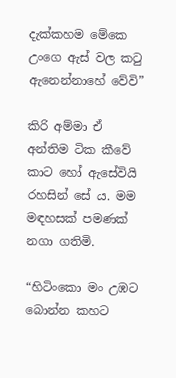දැක්කහම මේකෙ උංගෙ ඇස් වල කටු ඇනෙන්නාහේ වේවි”

කිරි අම්මා ඒ අන්තිම ටික කීවේ කාට හෝ ඇසේවියි රහසින් සේ ය. මම මඳහසක් පමණක් නගා ගතිමි.

“හිටිංකො මං උඹට බොන්න කහට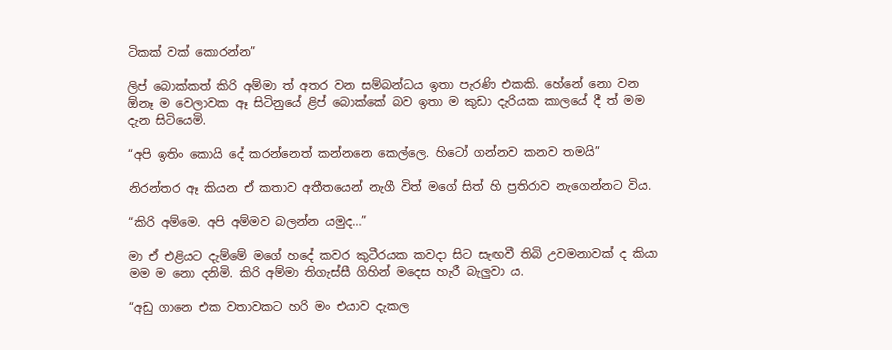ටිකක් වක් කොරන්න”

ලිප් බොක්කත් කිරි අම්මා ත් අතර වන සම්බන්ධය ඉතා පැරණි එකකි. හේනේ නො වන ඕනෑ ම වෙලාවක ඈ සිටිනුයේ ළිප් බොක්කේ බව ඉතා ම කුඩා දැරියක කාලයේ දී ත් මම දැන සිටියෙමි.

“අපි ඉතිං කොයි දේ කරන්නෙත් කන්නනෙ කෙල්ලෙ. හිටෝ ගන්නව කනව තමයි”

නිරන්තර ඈ කියන ඒ කතාව අතීතයෙන් නැගී විත් මගේ සිත් හි ප්‍රතිරාව නැගෙන්නට විය.

“කිරි අම්මෙ. අපි අම්මව බලන්න යමුද…”

මා ඒ එළියට දැම්මේ මගේ හදේ කවර කුටීරයක කවදා සිට සැඟවී තිබි උවමනාවක් ද කියා මම ම නො දනිමි. කිරි අම්මා තිගැස්සී ගිහින් මදෙස හැරී බැලුවා ය.

“අඩු ගානෙ එක වතාවකට හරි මං එයාව දැකල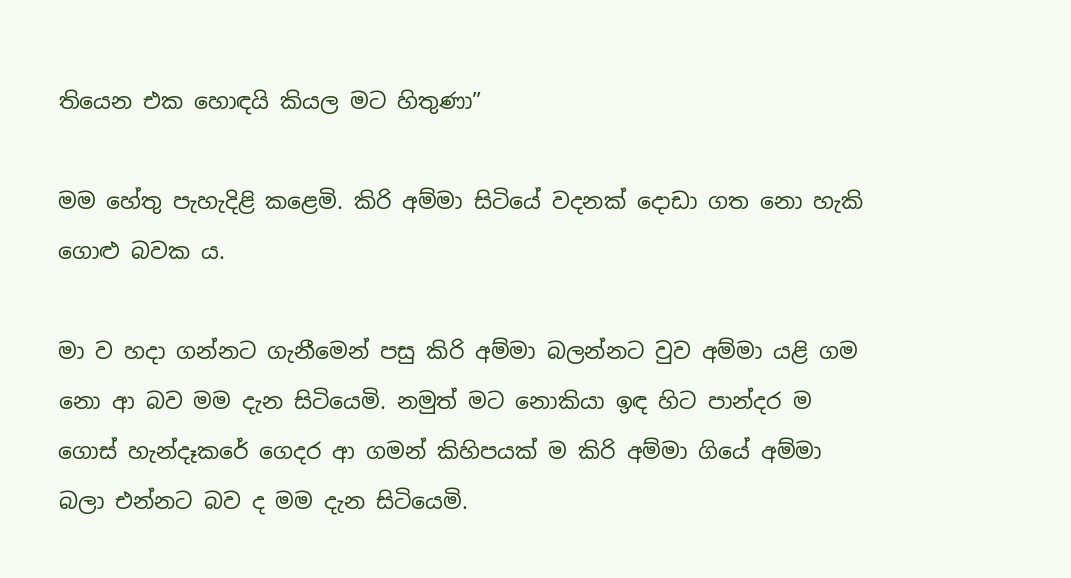තියෙන එක හොඳයි කියල මට හිතුණා”

මම හේතු පැහැදිළි කළෙමි. කිරි අම්මා සිටියේ වදනක් දොඩා ගත නො හැකි ගොළු බවක ය.

මා ව හදා ගන්නට ගැනීමෙන් පසු කිරි අම්මා බලන්නට වුව අම්මා යළි ගම නො ආ බව මම දැන සිටියෙමි. නමුත් මට නොකියා ඉඳ හිට පාන්දර ම ගොස් හැන්දෑකරේ ගෙදර ආ ගමන් කිහිපයක් ම කිරි අම්මා ගියේ අම්මා බලා එන්නට බව ද මම දැන සිටියෙමි.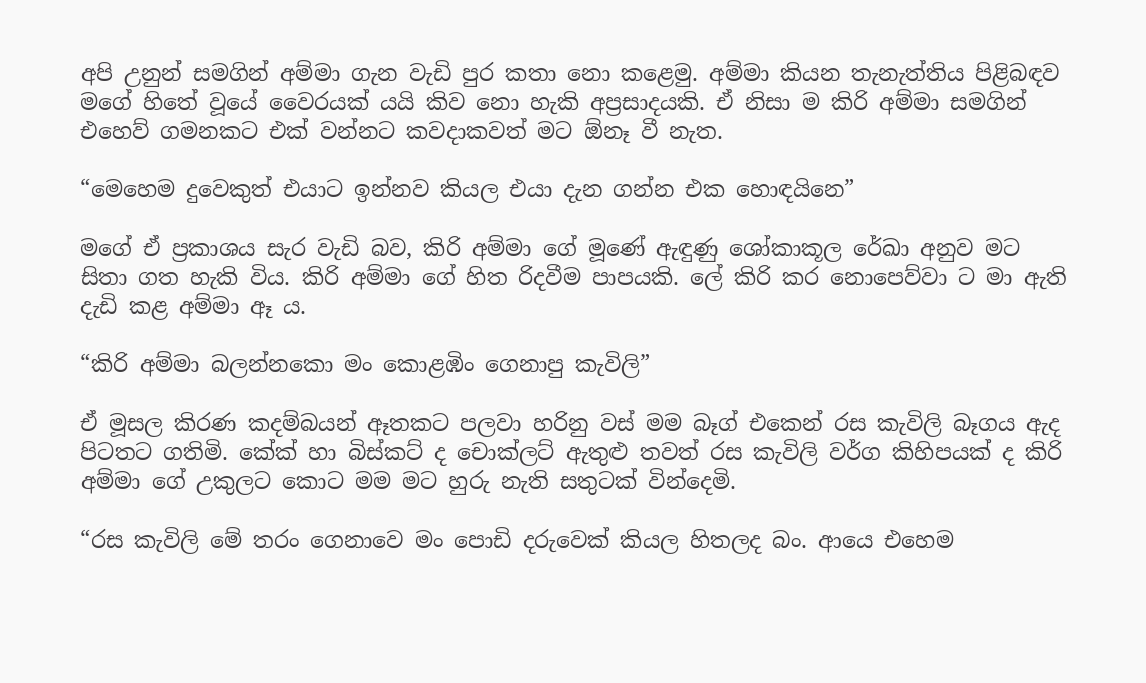අපි උනුන් සමගින් අම්මා ගැන වැඩි පුර කතා නො කළෙමු. අම්මා කියන තැනැත්තිය පිළිබඳව මගේ හිතේ වූයේ වෛරයක් යයි කිව නො හැකි අප්‍රසාදයකි. ඒ නිසා ම කිරි අම්මා සමගින් එහෙව් ගමනකට එක් වන්නට කවදාකවත් මට ඕනෑ වී නැත.

“මෙහෙම දුවෙකුත් එයාට ඉන්නව කියල එයා දැන ගන්න එක හොඳයිනෙ”

මගේ ඒ ප්‍රකාශය සැර වැඩි බව, කිරි අම්මා ගේ මූණේ ඇඳුණු ශෝකාකූල රේඛා අනුව මට සිතා ගත හැකි විය. කිරි අම්මා ගේ හිත රිදවීම පාපයකි. ලේ කිරි කර නොපෙව්වා ට මා ඇති දැඩි කළ අම්මා ඈ ය.

“කිරි අම්මා බලන්නකො මං කොළඹිං ගෙනාපු කැවිලි”

ඒ මූසල කිරණ කදම්බයන් ඈතකට පලවා හරිනු වස් මම බෑග් එකෙන් රස කැවිලි බෑගය ඇද පිටතට ගතිමි. කේක් හා බිස්කට් ද චොක්ලට් ඇතුළු තවත් රස කැවිලි වර්ග කිහිපයක් ද කිරි අම්මා ගේ උකුලට කොට මම මට හුරු නැති සතුටක් වින්දෙමි.

“රස කැවිලි මේ තරං ගෙනාවෙ මං පොඩි දරුවෙක් කියල හිතලද බං. ආයෙ එහෙම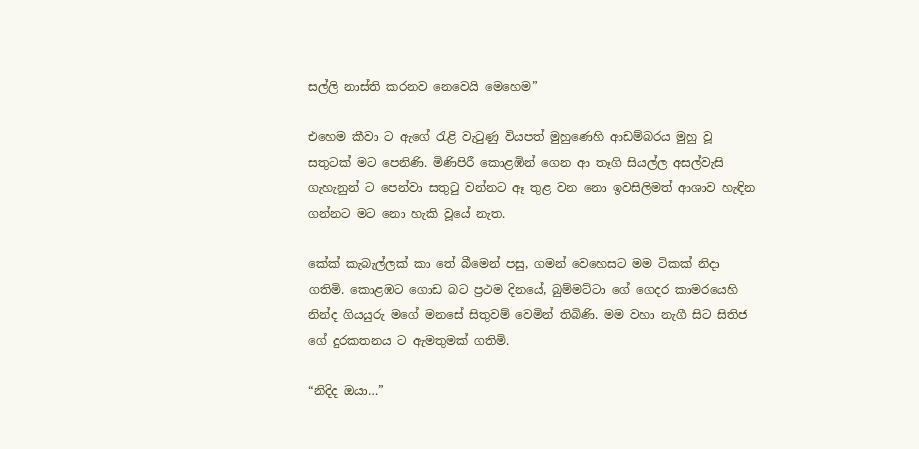සල්ලි නාස්ති කරනව නෙවෙයි මෙහෙම”

එහෙම කීවා ට ඇගේ රැළි වැටුණු වියපත් මුහුණෙහි ආඩම්බරය මුහු වූ සතුටක් මට පෙනිණි. මිණිපිරී කොළඹින් ගෙන ආ තෑගි සියල්ල අසල්වැසි ගැහැනුන් ට පෙන්වා සතුටු වන්නට ඈ තුළ වන නො ඉවසිලිමත් ආශාව හැඳින ගන්නට මට නො හැකි වූයේ නැත.

කේක් කැබැල්ලක් කා තේ බීමෙන් පසු, ගමන් වෙහෙසට මම ටිකක් නිදා ගතිමි. කොළඹට ගොඩ බට ප්‍රථම දිනයේ, බුම්මට්ටා ගේ ගෙදර කාමරයෙහි නින්ද ගියයුරු මගේ මනසේ සිතුවම් වෙමින් තිබිණි. මම වහා නැගී සිට සිතිජ ගේ දුරකතනය ට ඇමතුමක් ගතිමි.

“නිදිද ඔයා…”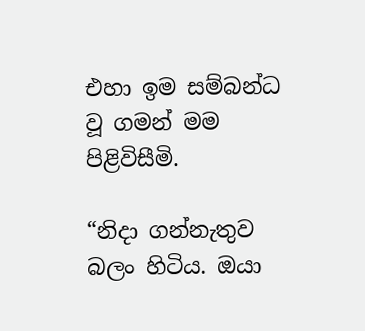එහා ඉම සම්බන්ධ වූ ගමන් මම පිළිවිසීමි.

“නිදා ගන්නැතුව බලං හිටිය. ඔයා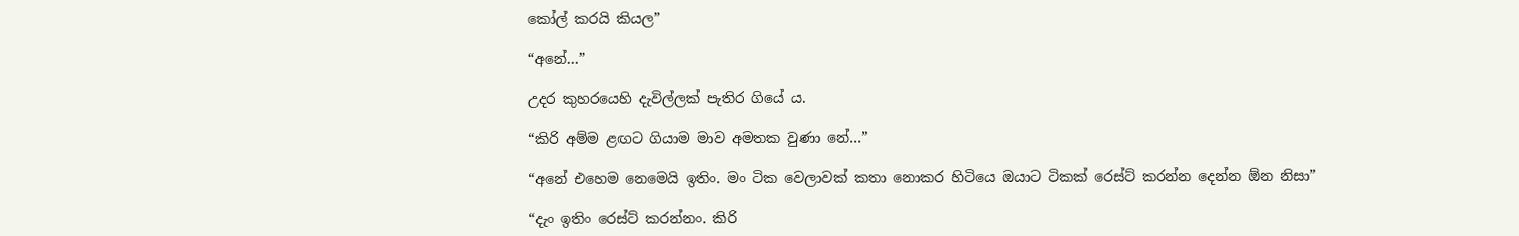කෝල් කරයි කියල”

“අනේ…”

උදර කුහරයෙහි දැවිල්ලක් පැතිර ගියේ ය.

“කිරි අම්ම ළඟට ගියාම මාව අමතක වුණා නේ…”

“අනේ එහෙම නෙමෙයි ඉතිං. මං ටික වෙලාවක් කතා නොකර හිටියෙ ඔයාට ටිකක් රෙස්ට් කරන්න දෙන්න ඕන නිසා”

“දැං ඉතිං රෙස්ට් කරන්නං. කිරි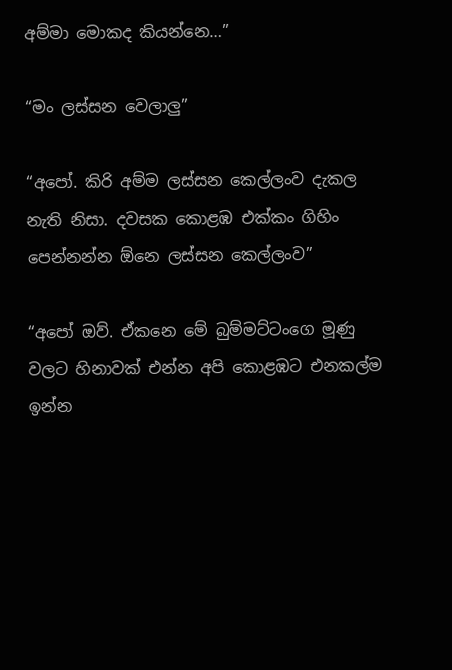අම්මා මොකද කියන්නෙ…”

“මං ලස්සන වෙලාලු”

“අපෝ. කිරි අම්ම ලස්සන කෙල්ලංව දැකල නැති නිසා. දවසක කොළඹ එක්කං ගිහිං පෙන්නන්න ඕනෙ ලස්සන කෙල්ලංව”

“අපෝ ඔව්. ඒකනෙ මේ බුම්මට්ටංගෙ මූණු වලට හිනාවක් එන්න අපි කොළඹට එනකල්ම ඉන්න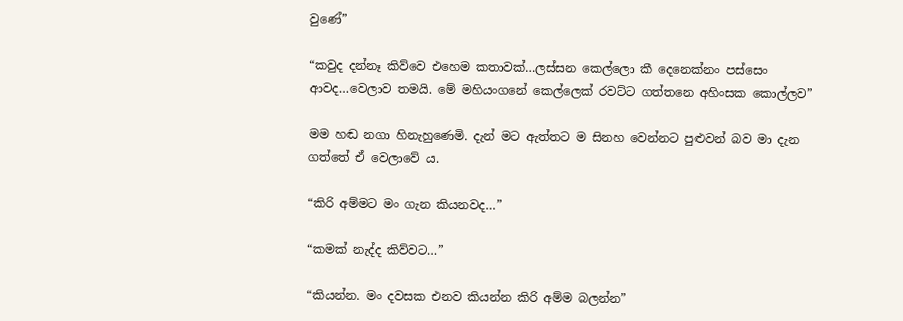වුණේ”

“කවුද දන්නෑ කිව්වෙ එහෙම කතාවක්…ලස්සන කෙල්ලො කී දෙනෙක්නං පස්සෙං ආවද…වෙලාව තමයි. මේ මහියංගනේ කෙල්ලෙක් රවට්ට ගත්තනෙ අහිංසක කොල්ලව”

මම හඬ නගා හිනැහුණෙමි. දැන් මට ඇත්තට ම සිනහ වෙන්නට පුළුවන් බව මා දැන ගත්තේ ඒ වෙලාවේ ය.

“කිරි අම්මට මං ගැන කියනවද…”

“කමක් නැද්ද කිව්වට…”

“කියන්න. මං දවසක එනව කියන්න කිරි අම්ම බලන්න”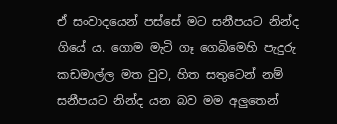ඒ සංවාදයෙන් පස්සේ මට සනීපයට නින්ද ගියේ ය. ගොම මැටි ගෑ ගෙබිමෙහි පැදුරු කඩමාල්ල මත වුව, හිත සතුටෙන් නම් සනීපයට නින්ද යන බව මම අලුතෙන්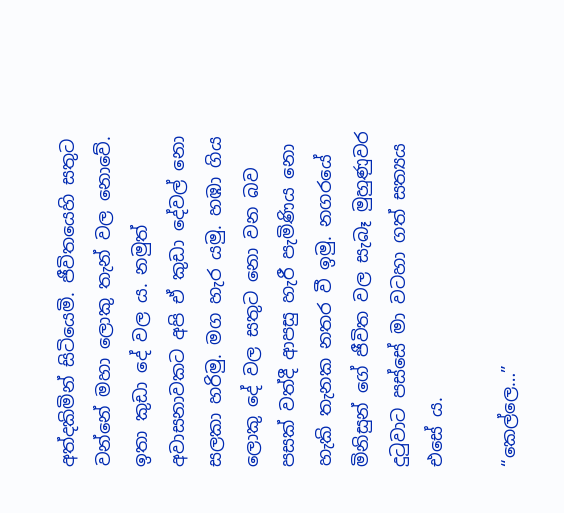අත්දකිමින් සිටියෙමි. ජීවිතයෙහි සතුට වන්නේ මහා ලොකු තැන් වල නොවේ. ඉතා කුඩා දේ වල ය. නමුත් අවාසනාවකට අපි ඒ කුඩා දේවල් නො සලකා හරිමු. මග හැර යමු. හඹා ගිය ලොකු දේ වල සතුට නො වන බව පසක් වත්දී ආපසු හැරී පැමිණිය නො හැකි තැනක නතර වී ඉමු. නගරයේ මිනිසුන් ගේ ජීවිත වල සැබෑ මුහුණුවර දුටුවාට පස්සේ මා වටහා ගත් සත්‍යය එසේ ය.

“කෙල්ලෙ…”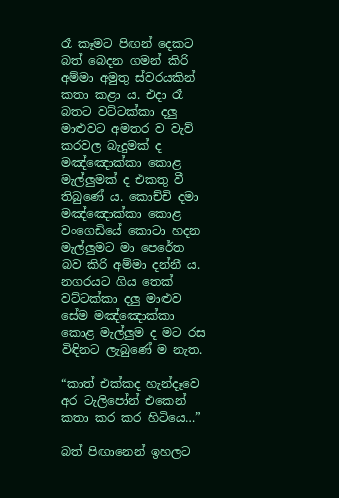රෑ කෑමට පිඟන් දෙකට බත් බෙදන ගමන් කිරි අම්මා අමුතු ස්වරයකින් කතා කළා ය. එදා රෑ බතට වට්ටක්කා දලු මාළුවට අමතර ව වැව් කරවල බැදුමක් ද මඤ්ඤොක්කා කොළ මැල්ලුමක් ද එකතු වී තිබුණේ ය. කොච්චි දමා මඤ්ඤොක්කා කොළ වංගෙඩියේ කොටා හදන මැල්ලුමට මා පෙරේත බව කිරි අම්මා දන්නී ය. නගරයට ගිය තෙක් වට්ටක්කා දලු මාළුව සේම මඤ්ඤොක්කා කොළ මැල්ලුම ද මට රස විඳිනට ලැබුණේ ම නැත.

“කාත් එක්කද හැන්දෑවෙ අර ටැලිපෝන් එකෙන් කතා කර කර හිටියෙ…”

බත් පිඟානෙන් ඉහලට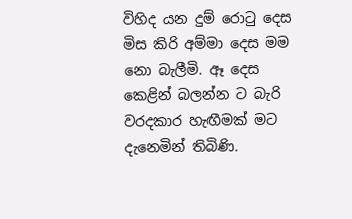විහිද යන දුම් රොටු දෙස මිස කිරි අම්මා දෙස මම නො බැලීමි. ඈ දෙස කෙළින් බලන්න ට බැරි වරදකාර හැඟීමක් මට දැනෙමින් තිබිණි.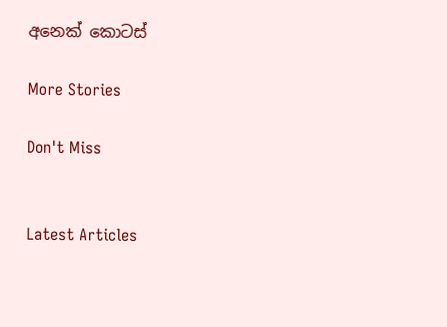අනෙක් කොටස්

More Stories

Don't Miss


Latest Articles